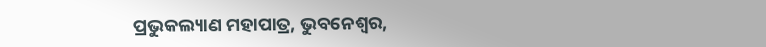ପ୍ରଭୁକଲ୍ୟାଣ ମହାପାତ୍ର, ଭୁବନେଶ୍ୱର,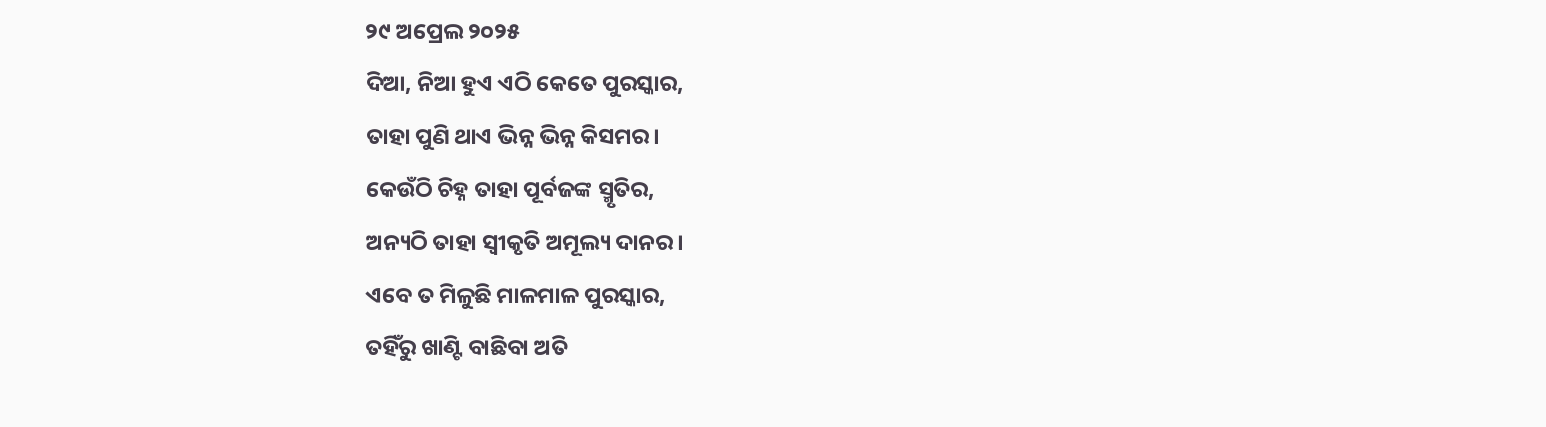୨୯ ଅପ୍ରେଲ ୨୦୨୫
ଦିଆ, ନିଆ ହୁଏ ଏଠି କେତେ ପୁରସ୍କାର,
ତାହା ପୁଣି ଥାଏ ଭିନ୍ନ ଭିନ୍ନ କିସମର।
କେଉଁଠି ଚିହ୍ନ ତାହା ପୂର୍ବଜଙ୍କ ସ୍ମୃତିର,
ଅନ୍ୟଠି ତାହା ସ୍ୱୀକୃତି ଅମୂଲ୍ୟ ଦାନର।
ଏବେ ତ ମିଳୁଛି ମାଳମାଳ ପୁରସ୍କାର,
ତହିଁରୁ ଖାଣ୍ଟି ବାଛିବା ଅତି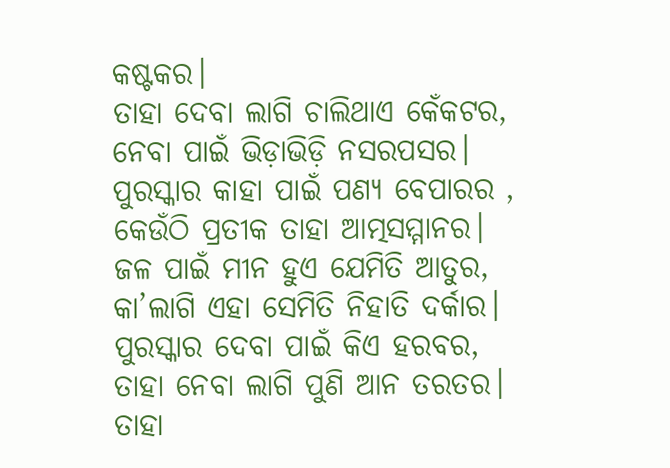କଷ୍ଟକର।
ତାହା ଦେବା ଲାଗି ଚାଲିଥାଏ କେଁକଟର,
ନେବା ପାଇଁ ଭିଡ଼ାଭିଡ଼ି ନସରପସର।
ପୁରସ୍କାର କାହା ପାଇଁ ପଣ୍ୟ ବେପାରର ,
କେଉଁଠି ପ୍ରତୀକ ତାହା ଆତ୍ମସମ୍ମାନର।
ଜଳ ପାଇଁ ମୀନ ହୁଏ ଯେମିତି ଆତୁର,
କା’ଲାଗି ଏହା ସେମିତି ନିହାତି ଦର୍କାର।
ପୁରସ୍କାର ଦେବା ପାଇଁ କିଏ ହରବର,
ତାହା ନେବା ଲାଗି ପୁଣି ଆନ ତରତର।
ତାହା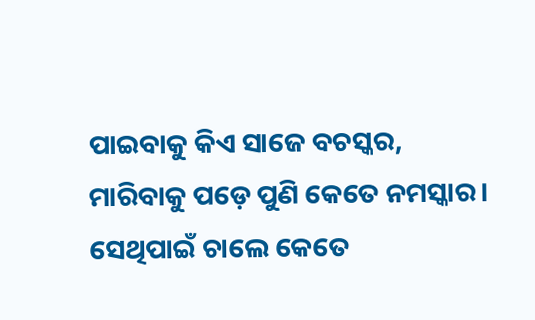ପାଇବାକୁ କିଏ ସାଜେ ବଚସ୍କର,
ମାରିବାକୁ ପଡ଼େ ପୁଣି କେତେ ନମସ୍କାର।
ସେଥିପାଇଁ ଚାଲେ କେତେ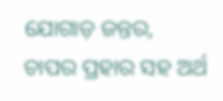ଯୋଗାଡ଼ ଜନ୍ତର,
ଚାପର ପ୍ରହାର ସହ ଅର୍ଥ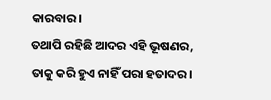କାରବାର।
ତଥାପି ରହିଛି ଆଦର ଏହି ଭୂଷଣର,
ତାକୁ କରି ହୁଏ ନାହିଁ ପରା ହତାଦର।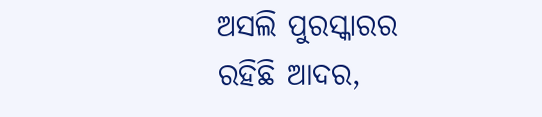ଅସଲି ପୁରସ୍କାରର ରହିଛି ଆଦର,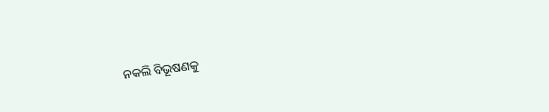ନକଲି ବିଭୂଷଣକୁ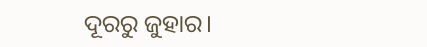ଦୂରରୁ ଜୁହାର।